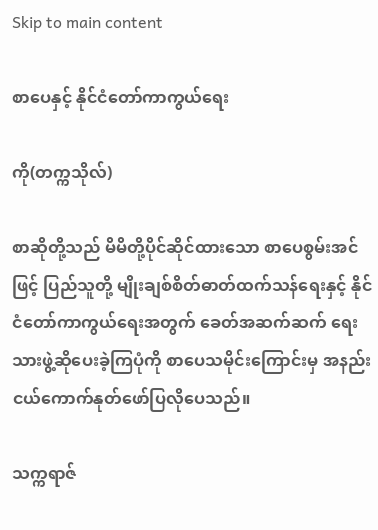Skip to main content

စာပေနှင့် နိုင်ငံတော်ကာကွယ်ရေး

ကို(တက္ကသိုလ်)

စာဆိုတို့သည် မိမိတို့ပိုင်ဆိုင်ထားသော စာပေစွမ်းအင်ဖြင့် ပြည်သူတို့ မျိုးချစ်စိတ်ဓာတ်ထက်သန်ရေးနှင့် နိုင်ငံတော်ကာကွယ်ရေးအတွက် ခေတ်အဆက်ဆက် ရေးသားဖွဲ့ဆိုပေးခဲ့ကြပုံကို စာပေသမိုင်းကြောင်းမှ အနည်းငယ်ကောက်နုတ်ဖော်ပြလိုပေသည်။

သက္ကရာဇ်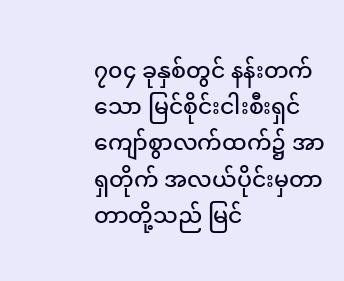၇၀၄ ခုနှစ်တွင် နန်းတက်သော မြင်စိုင်းငါးစီးရှင်ကျော်စွာလက်ထက်၌ အာရှတိုက် အလယ်ပိုင်းမှတာတာတို့သည် မြင်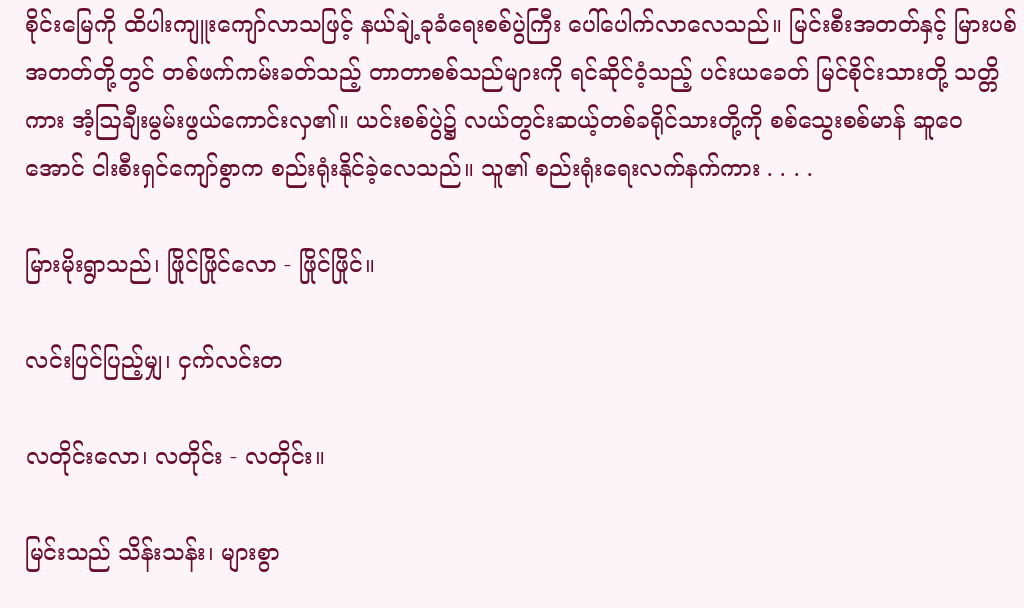စိုင်းမြေကို ထိပါးကျူးကျော်လာသဖြင့် နယ်ချဲ့ခုခံရေးစစ်ပွဲကြီး ပေါ်ပေါက်လာလေသည်။ မြင်းစီးအတတ်နှင့် မြားပစ်အတတ်တို့တွင် တစ်ဖက်ကမ်းခတ်သည့် တာတာစစ်သည်များကို ရင်ဆိုင်ဝံ့သည့် ပင်းယခေတ် မြင်စိုင်းသားတို့ သတ္တိကား အံ့ဩချီးမွမ်းဖွယ်ကောင်းလှ၏။ ယင်းစစ်ပွဲ၌ လယ်တွင်းဆယ့်တစ်ခရိုင်သားတို့ကို စစ်သွေးစစ်မာန် ဆူဝေအောင် ငါးစီးရှင်ကျော်စွာက စည်းရုံးနိုင်ခဲ့လေသည်။ သူ၏ စည်းရုံးရေးလက်နက်ကား . . . .

မြားမိုးရွာသည်၊ ဖြိုင်ဖြိုင်လော - ဖြိုင်ဖြိုင်။

လင်းပြင်ပြည့်မျှ၊ ငှက်လင်းတ

လတိုင်းလော၊ လတိုင်း - လတိုင်း။

မြင်းသည် သိန်းသန်း၊ များစွာ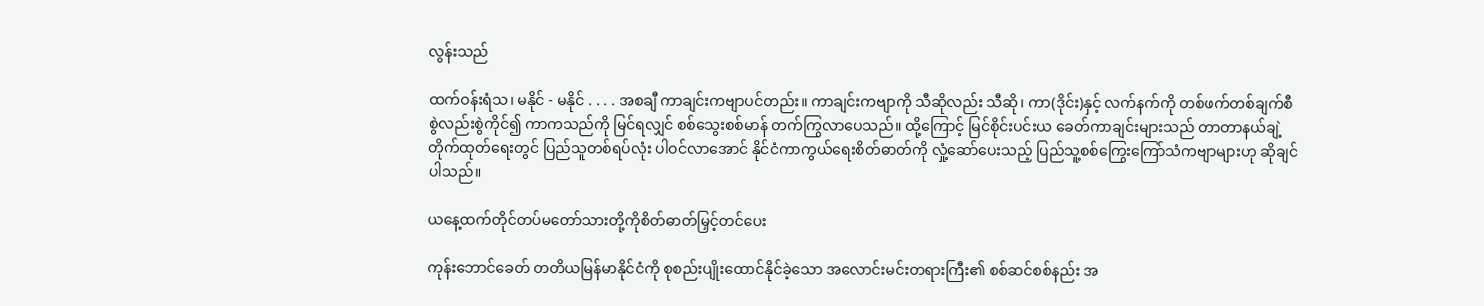လွန်းသည်

ထက်ဝန်းရံသ၊ မနိုင် - မနိုင် . . . . အစချီ ကာချင်းကဗျာပင်တည်း။ ကာချင်းကဗျာကို သီဆိုလည်း သီဆို၊ ကာ(ဒိုင်း)နှင့် လက်နက်ကို တစ်ဖက်တစ်ချက်စီ စွဲလည်းစွဲကိုင်၍ ကာကသည်ကို မြင်ရလျှင် စစ်သွေးစစ်မာန် တက်ကြွလာပေသည်။ ထို့ကြောင့် မြင်စိုင်းပင်းယ ခေတ်ကာချင်းများသည် တာတာနယ်ချဲ့တိုက်ထုတ်ရေးတွင် ပြည်သူတစ်ရပ်လုံး ပါဝင်လာအောင် နိုင်ငံကာကွယ်ရေးစိတ်ဓာတ်ကို လှုံ့ဆော်ပေးသည့် ပြည်သူ့စစ်ကြွေးကြော်သံကဗျာများဟု ဆိုချင်ပါသည်။

ယနေ့ထက်တိုင်တပ်မတော်သားတို့ကိုစိတ်ဓာတ်မြှင့်တင်ပေး

ကုန်းဘောင်ခေတ် တတိယမြန်မာနိုင်ငံကို စုစည်းပျိုးထောင်နိုင်ခဲ့သော အလောင်းမင်းတရားကြီး၏ စစ်ဆင်စစ်နည်း အ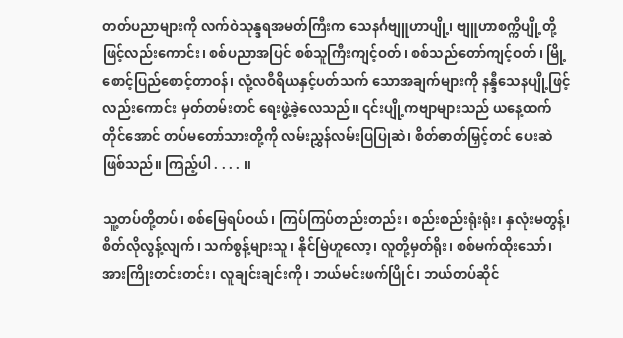တတ်ပညာများကို လက်ဝဲသုန္ဒရအမတ်ကြီးက သေနင်္ဂဗျူဟာပျို့၊ ဗျူဟာစက္ကိပျို့တို့ဖြင့်လည်းကောင်း၊ စစ်ပညာအပြင် စစ်သူကြီးကျင့်ဝတ်၊ စစ်သည်တော်ကျင့်ဝတ်၊ မြို့စောင့်ပြည်စောင့်တာဝန်၊ လုံ့လဝီရိယနှင့်ပတ်သက် သောအချက်များကို နန္ဒီသေနပျို့ဖြင့်လည်းကောင်း မှတ်တမ်းတင် ရေးဖွဲ့ခဲ့လေသည်။ ၎င်းပျို့ကဗျာများသည် ယနေ့ထက်တိုင်အောင် တပ်မတော်သားတို့ကို လမ်းညွှန်လမ်းပြပြုဆဲ၊ စိတ်ဓာတ်မြှင့်တင် ပေးဆဲဖြစ်သည်။ ကြည့်ပါ . . . . ။

သူ့တပ်တို့တပ်၊ စစ်မြေရပ်ဝယ်၊ ကြပ်ကြပ်တည်းတည်း၊ စည်းစည်းရုံးရုံး၊ နှလုံးမတွန့်၊ စိတ်လိုလွန့်လျက်၊ သက်စွန့်များသူ၊ နိုင်မြဲဟူလော့၊ လူတို့မှတ်ရိုး၊ စစ်မက်ထိုးသော်၊ အားကြိုးတင်းတင်း၊ လူချင်းချင်းကို၊ ဘယ်မင်းဖက်ပြိုင်၊ ဘယ်တပ်ဆိုင်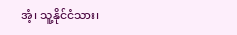အံ့၊ သူ့နိုင်ငံသား၊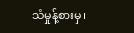သံမှုန့်စားမှ၊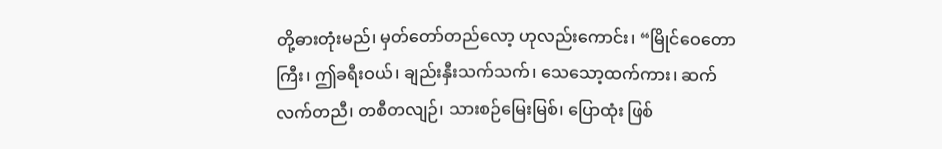တို့ဓားတုံးမည်၊ မှတ်တော်တည်လော့ ဟုလည်းကောင်း၊ “မြိုင်ဝေတောကြီး၊ ဤခရီးဝယ်၊ ချည်းနှီးသက်သက်၊ သေသော့ထက်ကား၊ ဆက်လက်တညီ၊ တစီတလျဉ်၊ သားစဉ်မြေးမြစ်၊ ပြောထုံး ဖြစ်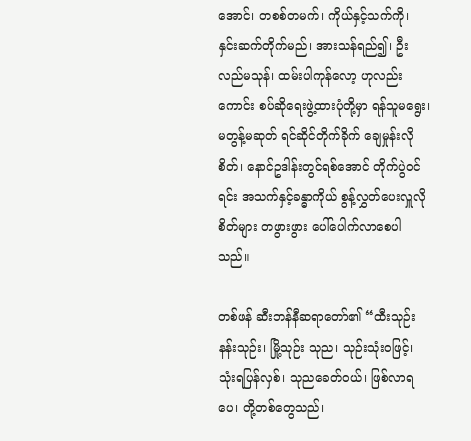အောင်၊ တစစ်တမက်၊ ကိုယ်နှင့်သက်ကို၊ နှင်းဆက်တိုက်မည်၊ အားသန်ရည်၍၊ ဦးလည်မသုန်၊ ထမ်းပါကုန်လော့ ဟုလည်းကောင်း စပ်ဆိုရေးဖွဲ့ထားပုံတို့မှာ ရန်သူမရွေး၊ မတွန့်မဆုတ် ရင်ဆိုင်တိုက်ခိုက် ချေမှုန်းလိုစိတ်၊ နောင်ဥဒါန်းတွင်ရစ်အောင် တိုက်ပွဲဝင်ရင်း အသက်နှင့်ခန္ဓာကိုယ် စွန့်လွှတ်ပေးလှူလိုစိတ်များ တဖွားဖွား ပေါ်ပေါက်လာစေပါသည်။

တစ်ဖန် ဆီးဘန်နီဆရာတော်၏ “ထီးသုဉ်း နန်းသုဉ်း၊ မြို့သုဉ်း သုည၊ သုဉ်းသုံးဝဖြင့်၊ သုံးရပြန်လှစ်၊ သုညခေတ်ဝယ်၊ ဖြစ်လာရပေ၊ တို့တစ်တွေသည်၊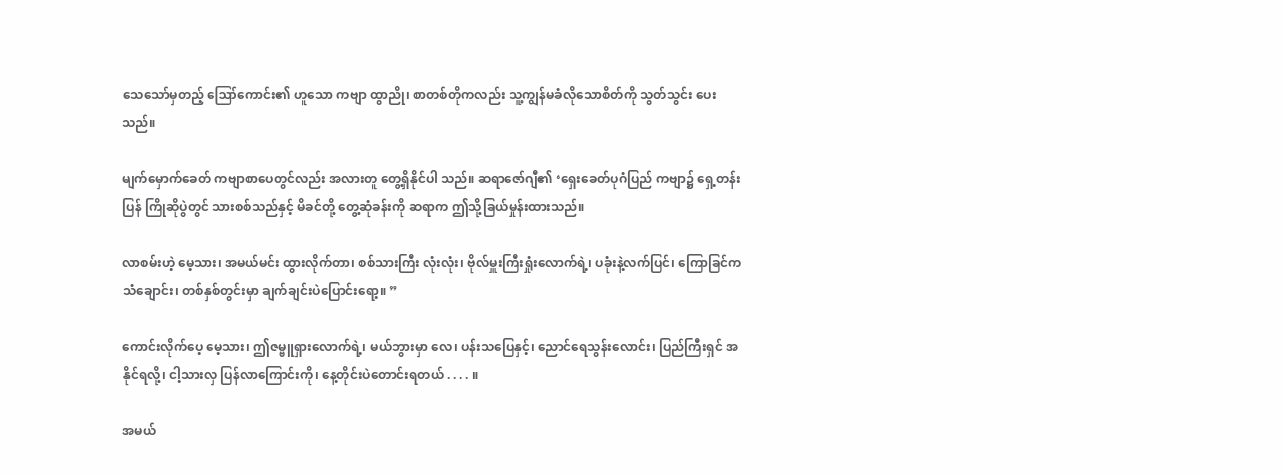သေသော်မှတည့် ဪကောင်း၏ ဟူသော ကဗျာ ထွာညို၊ စာတစ်တိုကလည်း သူ့ကျွန်မခံလိုသောစိတ်ကို သွတ်သွင်း ပေးသည်။

မျက်မှောက်ခေတ် ကဗျာစာပေတွင်လည်း အလားတူ တွေ့ရှိနိုင်ပါ သည်။ ဆရာဇော်ဂျီ၏ ‘ရှေးခေတ်ပုဂံပြည် ကဗျာ၌ ရှေ့တန်းပြန် ကြိုဆိုပွဲတွင် သားစစ်သည်နှင့် မိခင်တို့ တွေ့ဆုံခန်းကို ဆရာက ဤသို့ခြယ်မှုန်းထားသည်။

လာစမ်းဟဲ့ မေ့သား၊ အမယ်မင်း ထွားလိုက်တာ၊ စစ်သားကြီး လုံးလုံး၊ ဗိုလ်မှူးကြီးရှုံးလောက်ရဲ့၊ ပခုံးနဲ့လက်ပြင်၊ ကြောခြင်က သံချောင်း၊ တစ်နှစ်တွင်းမှာ ချက်ချင်းပဲပြောင်းရော့။ ”

ကောင်းလိုက်ပေ့ မေ့သား၊ ဤဇမ္ဗူရှားလောက်ရဲ့၊ မယ်ဘွားမှာ လေ၊ ပန်းသပြေနှင့်၊ ညောင်ရေသွန်းလောင်း၊ ပြည်ကြီးရှင် အနိုင်ရလို့၊ ငါ့သားလှ ပြန်လာကြောင်းကို၊ နေ့တိုင်းပဲတောင်းရတယ် . . . . ။

အမယ်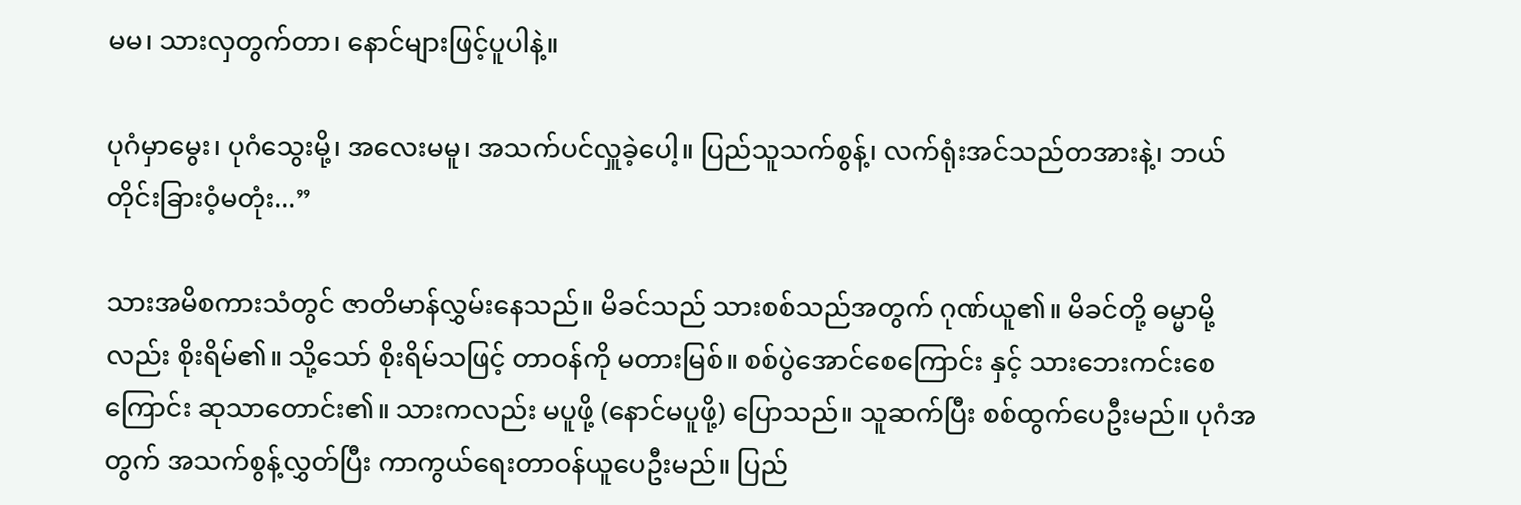မမ၊ သားလှတွက်တာ၊ နောင်များဖြင့်ပူပါနဲ့။

ပုဂံမှာမွေး၊ ပုဂံသွေးမို့၊ အလေးမမူ၊ အသက်ပင်လှူခဲ့ပေါ့။ ပြည်သူသက်စွန့်၊ လက်ရုံးအင်သည်တအားနဲ့၊ ဘယ်တိုင်းခြားဝံ့မတုံး...”

သားအမိစကားသံတွင် ဇာတိမာန်လွှမ်းနေသည်။ မိခင်သည် သားစစ်သည်အတွက် ဂုဏ်ယူ၏။ မိခင်တို့ ဓမ္မာမို့လည်း စိုးရိမ်၏။ သို့သော် စိုးရိမ်သဖြင့် တာဝန်ကို မတားမြစ်။ စစ်ပွဲအောင်စေကြောင်း နှင့် သားဘေးကင်းစေကြောင်း ဆုသာတောင်း၏။ သားကလည်း မပူဖို့ (နောင်မပူဖို့) ပြောသည်။ သူဆက်ပြီး စစ်ထွက်ပေဦးမည်။ ပုဂံအတွက် အသက်စွန့်လွှတ်ပြီး ကာကွယ်ရေးတာဝန်ယူပေဦးမည်။ ပြည်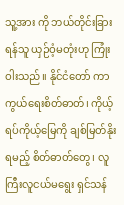သူ့အား ကို ဘယ်တိုင်းခြားရန်သူ ယှဉ်ဝံ့မတုံးဟု ကြုံးဝါးသည်။ နိုင်ငံတော် ကာကွယ်ရေးစိတ်ဓာတ်၊ ကိုယ့်ရပ်ကိုယ့်မြေကို ချစ်မြတ်နိုးရမည့် စိတ်ဓာတ်တွေ၊ လူကြီးလူငယ်မရွေး ရှင်သန်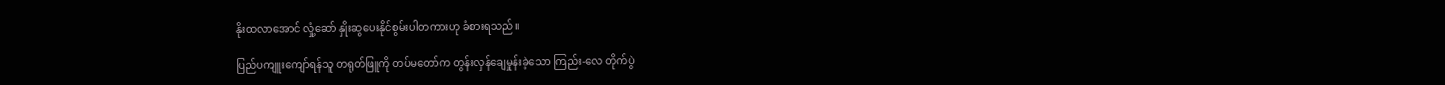နိုးထလာအောင် လှုံ့ဆော် နှိုးဆွပေးနိုင်စွမ်းပါတကားဟု ခံစားရသည်။

ပြည်ပကျူးကျော်ရန်သူ တရုတ်ဖြူကို တပ်မတော်က တွန်းလှန်ချေမှုန်းခဲ့သော ကြည်း-လေ တိုက်ပွဲ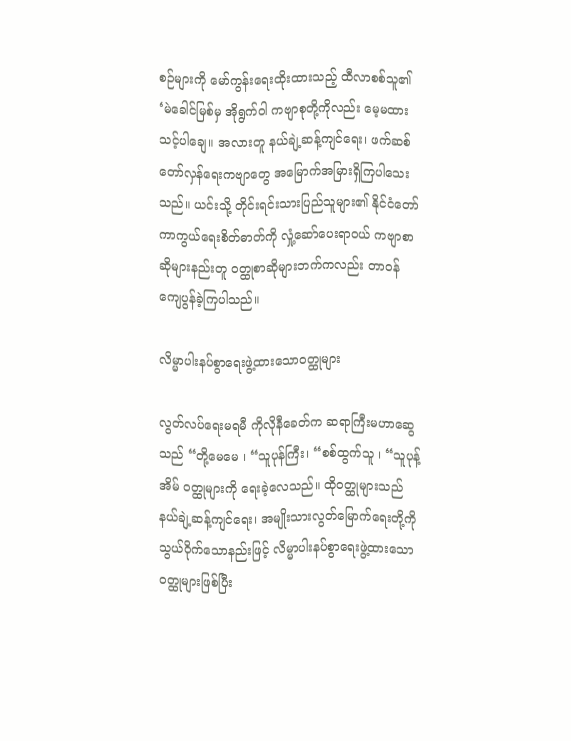စဉ်များကို မော်ကွန်းရေးထိုးထားသည့် ထီလာစစ်သူ၏ ‘မဲခေါင်မြစ်မှ အိုရွက်ဝါ ကဗျာစုတို့ကိုလည်း မေ့မထားသင့်ပါချေ။ အလားတူ နယ်ချဲ့ဆန့်ကျင်ရေး၊ ဖက်ဆစ်တော်လှန်ရေးကဗျာတွေ အမြောက်အမြားရှိကြပါသေးသည်။ ယင်းသို့ တိုင်းရင်းသားပြည်သူများ၏ နိုင်ငံတော်ကာကွယ်ရေးစိတ်ဓာတ်ကို လှုံ့ဆော်ပေးရာဝယ် ကဗျာစာဆိုများနည်းတူ ဝတ္ထုစာဆိုများဘက်ကလည်း တာဝန်ကျေပွန်ခဲ့ကြပါသည်။

လိမ္မာပါးနပ်စွာရေးဖွဲ့ထားသောဝတ္ထုများ

လွတ်လပ်ရေးမရမီ ကိုလိုနီခေတ်က ဆရာကြီးမဟာဆွေသည် “တို့မေမေ ၊ “သူပုန်ကြီး၊ “စစ်ထွက်သူ ၊ “သူပုန့်အိမ် ဝတ္ထုများကို ရေးခဲ့လေသည်။ ထိုဝတ္ထုများသည် နယ်ချဲ့ဆန့်ကျင်ရေး၊ အမျိုးသားလွတ်မြောက်ရေးတို့ကို သွယ်ဝိုက်သောနည်းဖြင့် လိမ္မာပါးနပ်စွာရေးဖွဲ့ထားသော ဝတ္ထုများဖြစ်ပြီး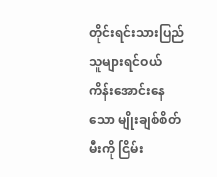တိုင်းရင်းသားပြည်သူများရင်ဝယ် ကိန်းအောင်းနေသော မျိုးချစ်စိတ်မီးကို ငြိမ်း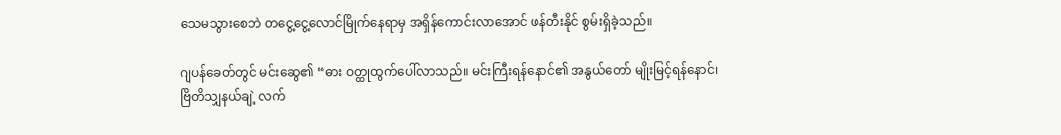သေမသွားစေဘဲ တငွေ့ငွေ့လောင်မြိုက်နေရာမှ အရှိန်ကောင်းလာအောင် ဖန်တီးနိုင် စွမ်းရှိခဲ့သည်။

ဂျပန်ခေတ်တွင် မင်းဆွေ၏ “ဓား ဝတ္ထုထွက်ပေါ်လာသည်။ မင်းကြီးရန်နောင်၏ အနွယ်တော် မျိုးမြင့်ရန်နောင်၊ ဗြိတိသျှနယ်ချဲ့ လက်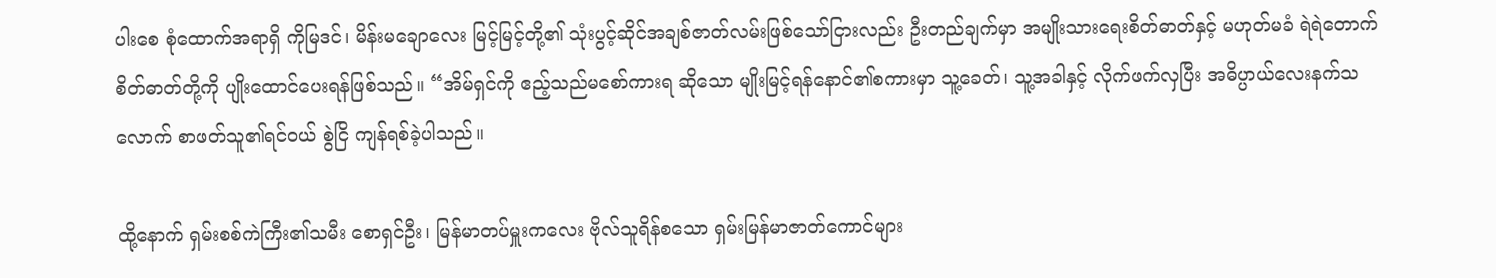ပါးစေ စုံထောက်အရာရှိ ကိုမြဒင်၊ မိန်းမချောလေး မြင့်မြင့်တို့၏ သုံးပွင့်ဆိုင်အချစ်ဇာတ်လမ်းဖြစ်သော်ငြားလည်း ဦးတည်ချက်မှာ အမျိုးသားရေးစိတ်ဓာတ်နှင့် မဟုတ်မခံ ရဲရဲတောက်စိတ်ဓာတ်တို့ကို ပျိုးထောင်ပေးရန်ဖြစ်သည်။ “အိမ်ရှင်ကို ဧည့်သည်မစော်ကားရ ဆိုသော မျိုးမြင့်ရန်နောင်၏စကားမှာ သူ့ခေတ်၊ သူ့အခါနှင့် လိုက်ဖက်လှပြီး အဓိပ္ပာယ်လေးနက်သလောက် စာဖတ်သူ၏ရင်ဝယ် စွဲငြိ ကျန်ရစ်ခဲ့ပါသည်။

ထို့နောက် ရှမ်းစစ်ကဲကြီး၏သမီး စောရှင်ဦး၊ မြန်မာတပ်မှူးကလေး ဗိုလ်သူရိန်စသော ရှမ်းမြန်မာဇာတ်ကောင်များ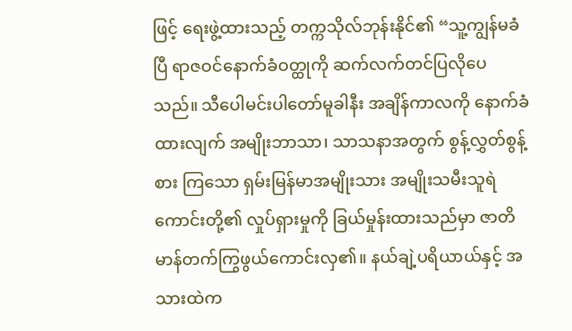ဖြင့် ရေးဖွဲ့ထားသည့် တက္ကသိုလ်ဘုန်းနိုင်၏ “သူ့ကျွန်မခံပြီ ရာဇဝင်နောက်ခံဝတ္ထုကို ဆက်လက်တင်ပြလိုပေသည်။ သီပေါမင်းပါတော်မူခါနီး အချိန်ကာလကို နောက်ခံထားလျက် အမျိုးဘာသာ၊ သာသနာအတွက် စွန့်လွှတ်စွန့်စား ကြသော ရှမ်းမြန်မာအမျိုးသား အမျိုးသမီးသူရဲကောင်းတို့၏ လှုပ်ရှားမှုကို ခြယ်မှုန်းထားသည်မှာ ဇာတိမာန်တက်ကြွဖွယ်ကောင်းလှ၏။ နယ်ချဲ့ပရိယာယ်နှင့် အသားထဲက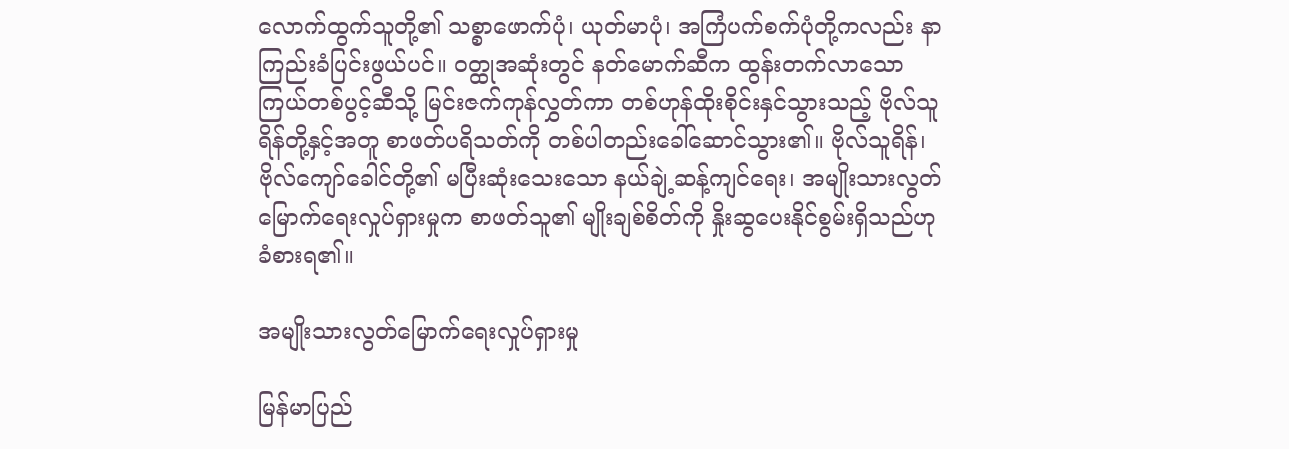လောက်ထွက်သူတို့၏ သစ္စာဖောက်ပုံ၊ ယုတ်မာပုံ၊ အကြံပက်စက်ပုံတို့ကလည်း နာကြည်းခံပြင်းဖွယ်ပင်။ ဝတ္ထုအဆုံးတွင် နတ်မောက်ဆီက ထွန်းတက်လာသော ကြယ်တစ်ပွင့်ဆီသို့ မြင်းဇက်ကုန်လွှတ်ကာ တစ်ဟုန်ထိုးစိုင်းနှင်သွားသည့် ဗိုလ်သူရိန်တို့နှင့်အတူ စာဖတ်ပရိသတ်ကို တစ်ပါတည်းခေါ်ဆောင်သွား၏။ ဗိုလ်သူရိန်၊ ဗိုလ်ကျော်ခေါင်တို့၏ မပြီးဆုံးသေးသော နယ်ချဲ့ဆန့်ကျင်ရေး၊ အမျိုးသားလွတ်မြောက်ရေးလှုပ်ရှားမှုက စာဖတ်သူ၏ မျိုးချစ်စိတ်ကို နှိုးဆွပေးနိုင်စွမ်းရှိသည်ဟု ခံစားရ၏။

အမျိုးသားလွတ်မြောက်ရေးလှုပ်ရှားမှု

မြန်မာပြည်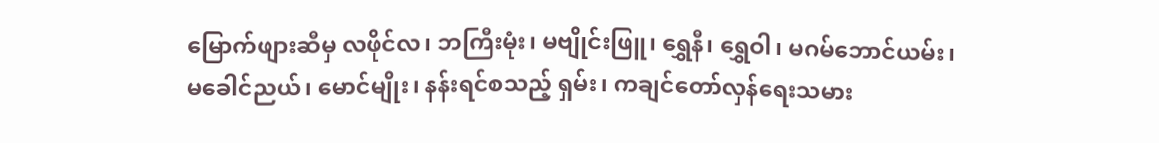မြောက်ဖျားဆီမှ လဖိုင်လ၊ ဘကြီးမုံး၊ မဗျိုင်းဖြူ၊ ရွှေနီ၊ ရွှေဝါ၊ မဂမ်ဘောင်ယမ်း၊ မခေါင်ညယ်၊ မောင်မျိုး၊ နန်းရင်စသည့် ရှမ်း၊ ကချင်တော်လှန်ရေးသမား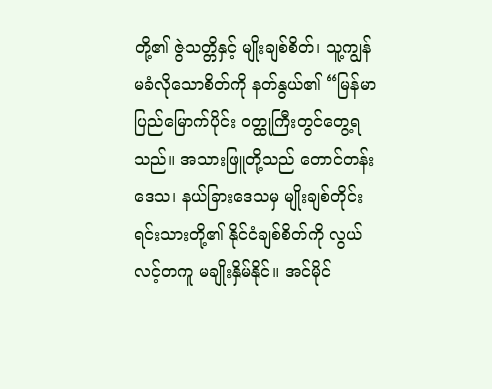တို့၏ ဇွဲသတ္တိနှင့် မျိုးချစ်စိတ်၊ သူ့ကျွန်မခံလိုသောစိတ်ကို နတ်နွယ်၏ “မြန်မာပြည်မြောက်ပိုင်း ဝတ္ထုကြီးတွင်တွေ့ရသည်။ အသားဖြူတို့သည် တောင်တန်းဒေသ၊ နယ်ခြားဒေသမှ မျိုးချစ်တိုင်းရင်းသားတို့၏ နိုင်ငံချစ်စိတ်ကို လွယ်လင့်တကူ မချိုးနှိမ်နိုင်။ အင်မိုင်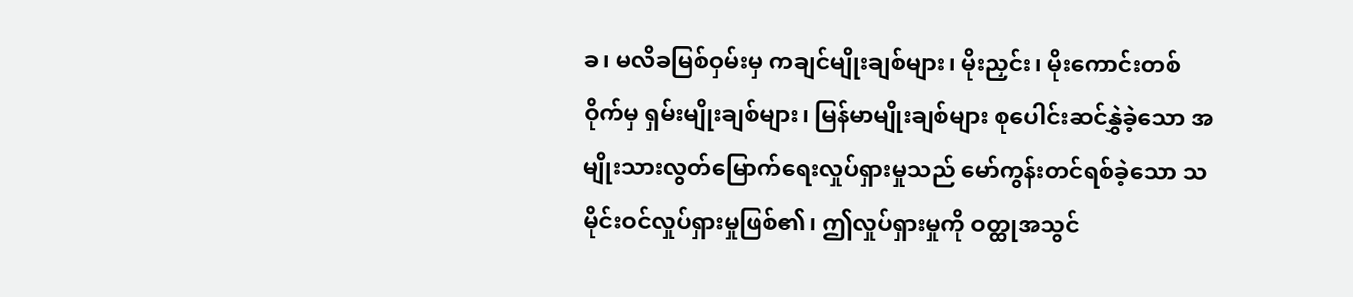ခ၊ မလိခမြစ်ဝှမ်းမှ ကချင်မျိုးချစ်များ၊ မိုးညှင်း၊ မိုးကောင်းတစ်ဝိုက်မှ ရှမ်းမျိုးချစ်များ၊ မြန်မာမျိုးချစ်များ စုပေါင်းဆင်နွှဲခဲ့သော အမျိုးသားလွတ်မြောက်ရေးလှုပ်ရှားမှုသည် မော်ကွန်းတင်ရစ်ခဲ့သော သမိုင်းဝင်လှုပ်ရှားမှုဖြစ်၏၊ ဤလှုပ်ရှားမှုကို ဝတ္ထုအသွင်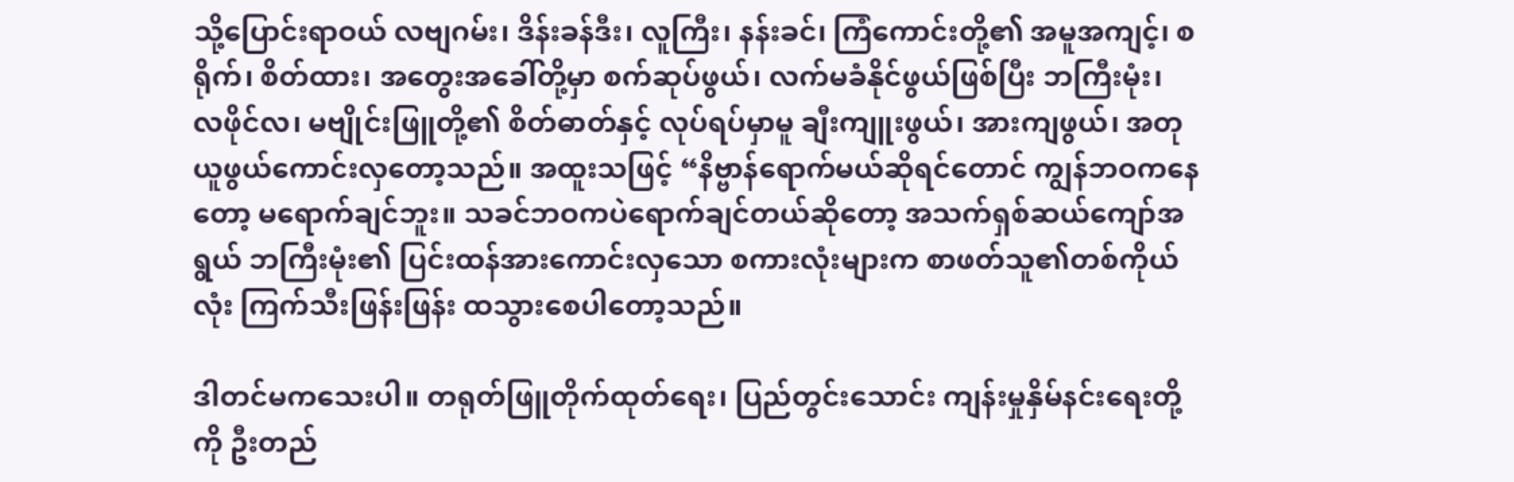သို့ပြောင်းရာဝယ် လဗျဂမ်း၊ ဒိန်းခန်ဒီး၊ လူကြီး၊ နန်းခင်၊ ကြံကောင်းတို့၏ အမူအကျင့်၊ စရိုက်၊ စိတ်ထား၊ အတွေးအခေါ်တို့မှာ စက်ဆုပ်ဖွယ်၊ လက်မခံနိုင်ဖွယ်ဖြစ်ပြီး ဘကြီးမုံး၊ လဖိုင်လ၊ မဗျိုင်းဖြူတို့၏ စိတ်ဓာတ်နှင့် လုပ်ရပ်မှာမူ ချီးကျူးဖွယ်၊ အားကျဖွယ်၊ အတုယူဖွယ်ကောင်းလှတော့သည်။ အထူးသဖြင့် “နိဗ္ဗာန်ရောက်မယ်ဆိုရင်တောင် ကျွန်ဘဝကနေတော့ မရောက်ချင်ဘူး။ သခင်ဘဝကပဲရောက်ချင်တယ်ဆိုတော့ အသက်ရှစ်ဆယ်ကျော်အရွယ် ဘကြီးမုံး၏ ပြင်းထန်အားကောင်းလှသော စကားလုံးများက စာဖတ်သူ၏တစ်ကိုယ်လုံး ကြက်သီးဖြန်းဖြန်း ထသွားစေပါတော့သည်။

ဒါတင်မကသေးပါ။ တရုတ်ဖြူတိုက်ထုတ်ရေး၊ ပြည်တွင်းသောင်း ကျန်းမှုနှိမ်နင်းရေးတို့ကို ဦးတည်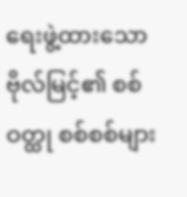ရေးဖွဲ့ထားသော ဗိုလ်မြင့်၏ စစ်ဝတ္ထု စစ်စစ်များ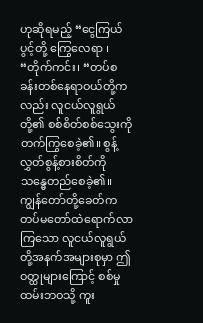ဟုဆိုရမည့် “ငွေကြယ်ပွင့်တို့ ကြွေလေရာ ၊ “တိုက်ကင်း၊ “တပ်စခန်းတစ်နေရာဝယ်တို့ကလည်း လူငယ်လူရွယ်တို့၏ စစ်စိတ်စစ်သွေးကို တက်ကြွစေခဲ့၏။ စွန့်လွှတ်စွန့်စားစိတ်ကို သန္ဓေတည်စေခဲ့၏။ ကျွန်တော်တို့ခေတ်က တပ်မတော်ထဲရောက်လာကြသော လူငယ်လူရွယ်တို့အနက်အများစုမှာ ဤဝတ္ထုများကြောင့် စစ်မှုထမ်းဘဝသို့ ကူး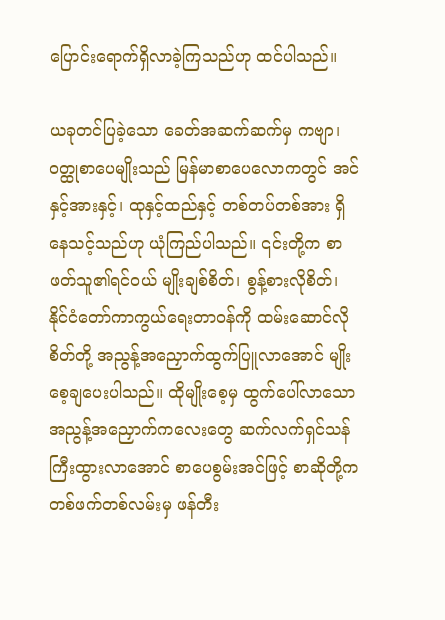ပြောင်းရောက်ရှိလာခဲ့ကြသည်ဟု ထင်ပါသည်။

ယခုတင်ပြခဲ့သော ခေတ်အဆက်ဆက်မှ ကဗျာ၊ ဝတ္ထုစာပေမျိုးသည် မြန်မာစာပေလောကတွင် အင်နှင့်အားနှင့်၊ ထုနှင့်ထည်နှင့် တစ်တပ်တစ်အား ရှိနေသင့်သည်ဟု ယုံကြည်ပါသည်။ ၎င်းတို့က စာဖတ်သူ၏ရင်ဝယ် မျိုးချစ်စိတ်၊ စွန့်စားလိုစိတ်၊ နိုင်ငံတော်ကာကွယ်ရေးတာဝန်ကို ထမ်းဆောင်လိုစိတ်တို့ အညွန့်အညှောက်ထွက်ပြူလာအောင် မျိုးစေ့ချပေးပါသည်။ ထိုမျိုးစေ့မှ ထွက်ပေါ်လာသော အညွန့်အညှောက်ကလေးတွေ ဆက်လက်ရှင်သန်ကြီးထွားလာအောင် စာပေစွမ်းအင်ဖြင့် စာဆိုတို့က တစ်ဖက်တစ်လမ်းမှ ဖန်တီး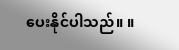ပေးနိုင်ပါသည်။ ။